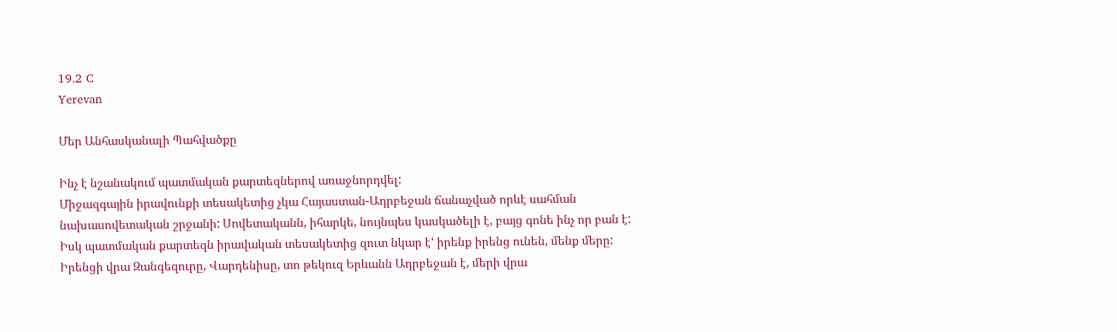19.2 C
Yerevan

Մեր Անհասկանալի Պահվածքը

Ինչ է նշանակում պատմական քարտեզներով առաջնորդվել:
Միջազգային իրավունքի տեսակետից չկա Հայաստան-Ադրբեջան ճանաչված որևէ սահման նախասովետական շրջանի: Սովետականն, իհարկե, նույնպես կասկածելի է, բայց գոնե ինչ որ բան է:
Իսկ պատմական քարտեզն իրավական տեսակետից զուտ նկար է‘ իրենք իրենց ունեն, մենք մերը: Իրենցի վրա Զանգեզուրը, Վարդենիսը, տո թեկուզ Երևանն Ադրբեջան է, մերի վրա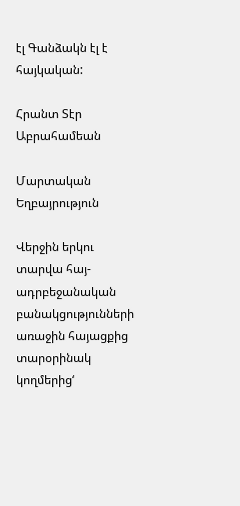էլ Գանձակն էլ է հայկական:

Հրանտ Տէր Աբրահամեան

Մարտական Եղբայրություն

Վերջին երկու տարվա հայ-ադրբեջանական բանակցությունների առաջին հայացքից տարօրինակ կողմերից‘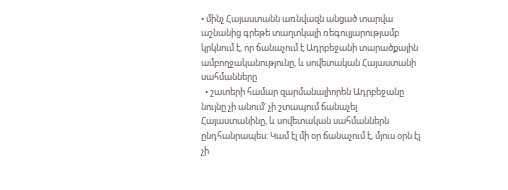• մինչ Հայաստանն առնվազն անցած տարվա աշնանից գրեթե տաղտկալի ռեգուլյարությամբ կրկնում է, որ ճանաչում է Ադրբեջանի տարածքային ամբողջականությունը, և սովետական Հայաստանի սահմանները
  • շատերի համար զարմանալիորեն Ադրբեջանը նույնը չի անում‘ չի շտապում ճանաչել Հայաստանինը, և սովետական սահմաններն ընդհանրապես: Կամ էլ մի օր ճանաչում է, մյուս օրն էլ չի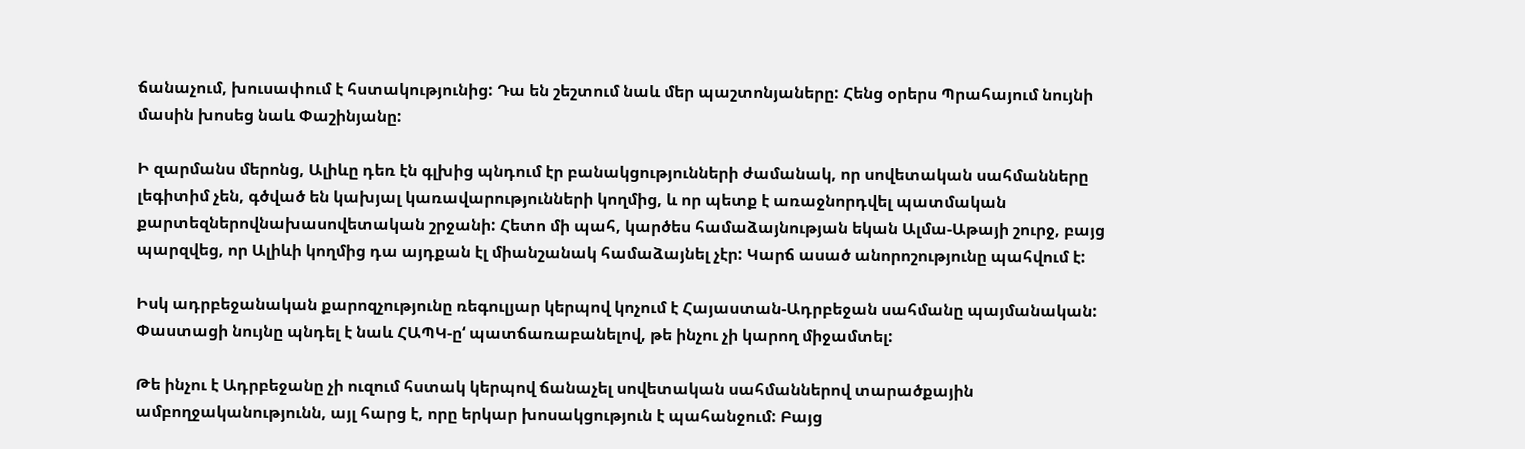ճանաչում, խուսափում է հստակությունից: Դա են շեշտում նաև մեր պաշտոնյաները: Հենց օրերս Պրահայում նույնի մասին խոսեց նաև Փաշինյանը:

Ի զարմանս մերոնց, Ալիևը դեռ էն գլխից պնդում էր բանակցությունների ժամանակ, որ սովետական սահմանները լեգիտիմ չեն, գծված են կախյալ կառավարությունների կողմից, և որ պետք է առաջնորդվել պատմական քարտեզներովնախասովետական շրջանի: Հետո մի պահ, կարծես համաձայնության եկան Ալմա-Աթայի շուրջ, բայց պարզվեց, որ Ալիևի կողմից դա այդքան էլ միանշանակ համաձայնել չէր: Կարճ ասած անորոշությունը պահվում է:

Իսկ ադրբեջանական քարոզչությունը ռեգուլյար կերպով կոչում է Հայաստան-Ադրբեջան սահմանը պայմանական: Փաստացի նույնը պնդել է նաև ՀԱՊԿ‑ը‘ պատճառաբանելով, թե ինչու չի կարող միջամտել:

Թե ինչու է Ադրբեջանը չի ուզում հստակ կերպով ճանաչել սովետական սահմաններով տարածքային ամբողջականությունն, այլ հարց է, որը երկար խոսակցություն է պահանջում: Բայց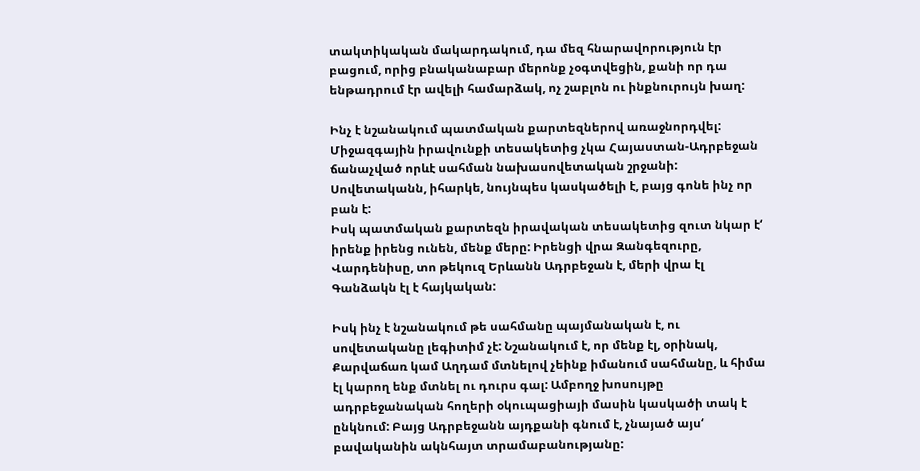տակտիկական մակարդակում, դա մեզ հնարավորություն էր բացում, որից բնականաբար մերոնք չօգտվեցին, քանի որ դա ենթադրում էր ավելի համարձակ, ոչ շաբլոն ու ինքնուրույն խաղ:

Ինչ է նշանակում պատմական քարտեզներով առաջնորդվել:
Միջազգային իրավունքի տեսակետից չկա Հայաստան-Ադրբեջան ճանաչված որևէ սահման նախասովետական շրջանի: Սովետականն, իհարկե, նույնպես կասկածելի է, բայց գոնե ինչ որ բան է:
Իսկ պատմական քարտեզն իրավական տեսակետից զուտ նկար է‘ իրենք իրենց ունեն, մենք մերը: Իրենցի վրա Զանգեզուրը, Վարդենիսը, տո թեկուզ Երևանն Ադրբեջան է, մերի վրա էլ Գանձակն էլ է հայկական:

Իսկ ինչ է նշանակում թե սահմանը պայմանական է, ու սովետականը լեգիտիմ չէ: Նշանակում է, որ մենք էլ, օրինակ, Քարվաճառ կամ Աղդամ մտնելով չեինք իմանում սահմանը, և հիմա էլ կարող ենք մտնել ու դուրս գալ: Ամբողջ խոսույթը ադրբեջանական հողերի օկուպացիայի մասին կասկածի տակ է ընկնում: Բայց Ադրբեջանն այդքանի գնում է, չնայած այս‘ բավականին ակնհայտ տրամաբանությանը: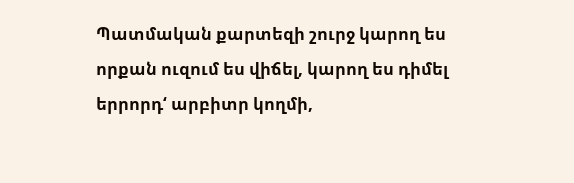Պատմական քարտեզի շուրջ կարող ես որքան ուզում ես վիճել, կարող ես դիմել երրորդ‘ արբիտր կողմի,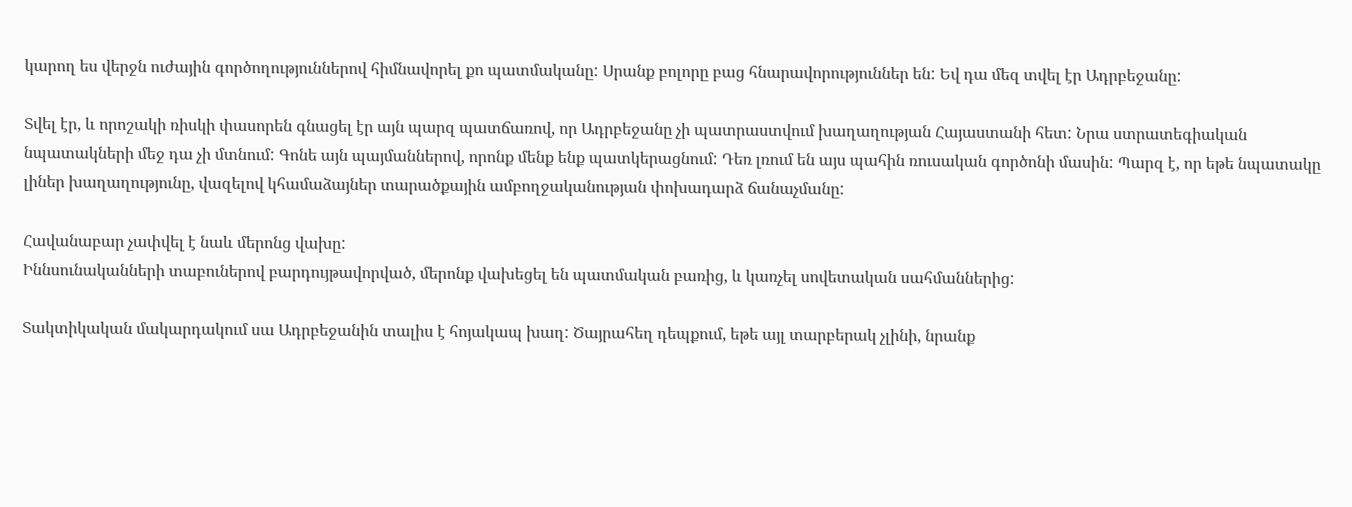կարող ես վերջն ուժային գործողություններով հիմնավորել քո պատմականը: Սրանք բոլորը բաց հնարավորություններ են: Եվ դա մեզ տվել էր Ադրբեջանը:

Տվել էր, և որոշակի ռիսկի փասորեն գնացել էր այն պարզ պատճառով, որ Ադրբեջանը չի պատրաստվում խաղաղության Հայաստանի հետ: Նրա ստրատեգիական նպատակների մեջ դա չի մտնում: Գոնե այն պայմաններով, որոնք մենք ենք պատկերացնում: Դեռ լռում են այս պահին ռուսական գործոնի մասին: Պարզ է, որ եթե նպատակը լիներ խաղաղությունը, վազելով կհամաձայներ տարածքային ամբողջականության փոխադարձ ճանաչմանը:

Հավանաբար չափվել է նաև մերոնց վախը:
Իննսունականների տաբուներով բարդույթավորված, մերոնք վախեցել են պատմական բառից, և կառչել սովետական սահմաններից:

Տակտիկական մակարդակում սա Ադրբեջանին տալիս է հոյակապ խաղ: Ծայրահեղ դեպքում, եթե այլ տարբերակ չլինի, նրանք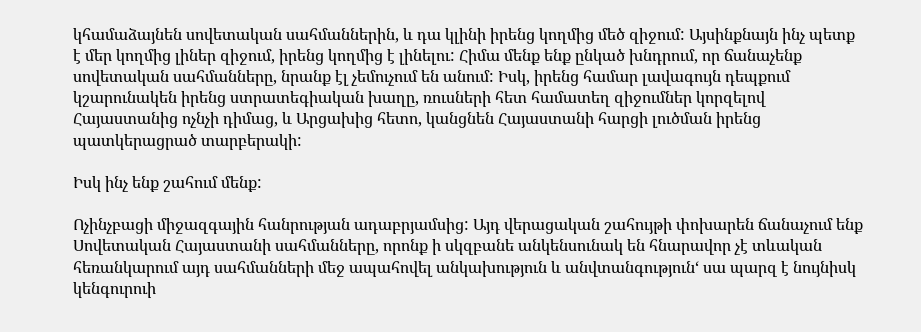կհամաձայնեն սովետական սահմաններին, և դա կլինի իրենց կողմից մեծ զիջում: Այսինքնայն ինչ պետք է մեր կողմից լիներ զիջում, իրենց կողմից է լինելու: Հիմա մենք ենք ընկած խնդրում, որ ճանաչենք սովետական սահմանները, նրանք էլ չեմուչում են անում: Իսկ, իրենց համար լավագույն դեպքում կշարունակեն իրենց ստրատեգիական խաղը, ռուսների հետ համատեղ զիջումներ կորզելով Հայաստանից ոչնչի դիմաց, և Արցախից հետո, կանցնեն Հայաստանի հարցի լուծման իրենց պատկերացրած տարբերակի:

Իսկ ինչ ենք շահում մենք:

Ոչինչբացի միջազգային հանրության ադաբրյամսից: Այդ վերացական շահույթի փոխարեն ճանաչում ենք Սովետական Հայաստանի սահմանները, որոնք ի սկզբանե անկենսունակ են հնարավոր չէ տևական հեռանկարում այդ սահմանների մեջ ապահովել անկախություն և անվտանգություն‘ սա պարզ է նույնիսկ կենգուրուի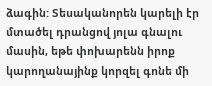ձագին: Տեսականորեն կարելի էր մտածել դրանցով յոլա գնալու մասին, եթե փոխարենն իրոք կարողանայինք կորզել գոնե մի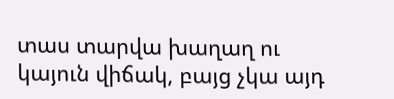տաս տարվա խաղաղ ու կայուն վիճակ, բայց չկա այդ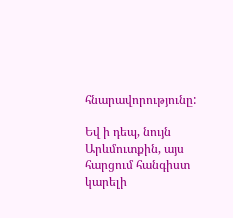հնարավորությունը:

Եվ ի դեպ, նույն Արևմուտքին, այս հարցում հանգիստ կարելի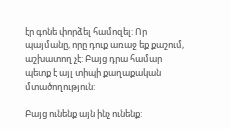էր գոնե փորձել համոզել: Որ պայմանը, որը դուք առաջ եք քաշում, աշխատող չէ: Բայց դրա համար պետք է այլ տիպի քաղաքական մտածողություն:

Բայց ունենք այն ինչ ունենք: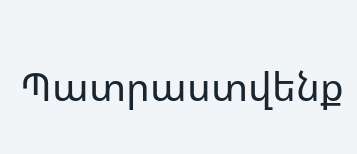Պատրաստվենք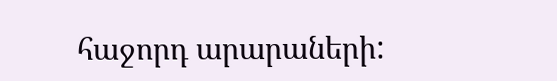հաջորդ արարաների: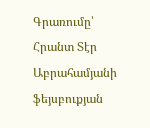Գրառումը՝ Հրանտ Տէր Աբրահամյանի ֆեյսբուքյան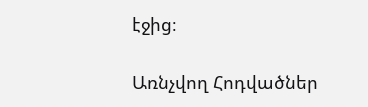էջից։

Առնչվող Հոդվածներ